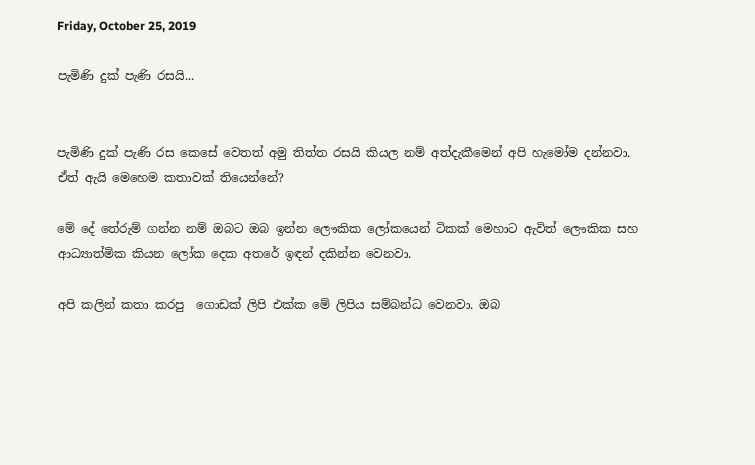Friday, October 25, 2019

පැමිණි දුක් පැණි රසයි...


පැමිණි දුක් පැණි රස කෙසේ වෙතත් අමු තිත්ත රසයි කියල නම් අත්දැකීමෙන් අපි හැමෝම දන්නවා.
ඒත් ඇයි මෙහෙම කතාවක් තියෙන්නේ?

මේ දේ තේරුම් ගන්න නම් ඔබට ඔබ ඉන්න ලෞකික ලෝකයෙන් ටිකක් මෙහාට ඇවිත් ලෞකික සහ ආධ්‍යාත්මික කියන ලෝක දෙක අතරේ ඉඳන් දකින්න වෙනවා.

අපි කලින් කතා කරපු  ගොඩක් ලිපි එක්ක මේ ලිපිය සම්බන්ධ වෙනවා. ඔබ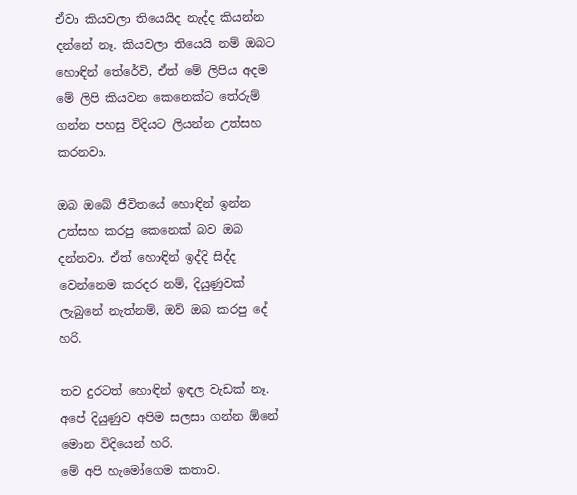ඒවා කියවලා තියෙයිද නැද්ද කියන්න දන්නේ නෑ. කියවලා තියෙයි නම් ඔබට හොඳින් තේරේවි, ඒත් මේ ලිපිය අදම මේ ලිපි කියවන කෙනෙක්ට තේරුම් ගන්න පහසු විදියට ලියන්න උත්සහ කරනවා.

ඔබ ඔබේ ජීවිතයේ හොඳින් ඉන්න උත්සහ කරපු කෙනෙක් බව ඔබ දන්නවා. ඒත් හොඳින් ඉද්දි සිද්ද වෙන්නෙම කරදර නම්, දියුණුවක් ලැබුනේ නැත්නම්, ඔව් ඔබ කරපු දේ හරි.

තව දුරටත් හොඳින් ඉඳල වැඩක් නෑ. අපේ දියුණුව අපිම සලසා ගන්න ඕනේ මොන විදියෙන් හරි.
මේ අපි හැමෝගෙම කතාව.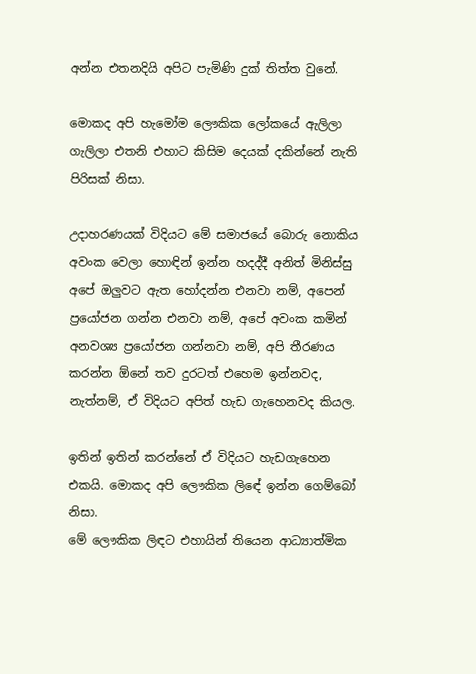අන්න එතනදියි අපිට පැමිණි දුක් තිත්ත වුනේ.

මොකද අපි හැමෝම ලෞකික ලෝකයේ ඇලිලා ගැලිලා එතනි එහාට කිසිම දෙයක් දකින්නේ නැති පිරිසක් නිසා.

උදාහරණයක් විදියට මේ සමාජයේ බොරු නොකිය අවංක වෙලා හොඳින් ඉන්න හදද්දී අනිත් මිනිස්සු අපේ ඔලුවට ඇත හෝදන්න එනවා නම්, අපෙන් ප්‍රයෝජන ගන්න එනවා නම්, අපේ අවංක කමින් අනවශ්‍ය ප්‍රයෝජන ගන්නවා නම්, අපි තීරණය කරන්න ඕනේ තව දුරටත් එහෙම ඉන්නවද, නැත්නම්, ඒ විදියට අපිත් හැඩ ගැහෙනවද කියල.

ඉතින් ඉතින් කරන්නේ ඒ විදියට හැඩගැහෙන එකයි. මොකද අපි ලෞකික ලිඳේ ඉන්න ගෙම්බෝ නිසා.
මේ ලෞකික ලිඳට එහායින් තියෙන ආධ්‍යාත්මික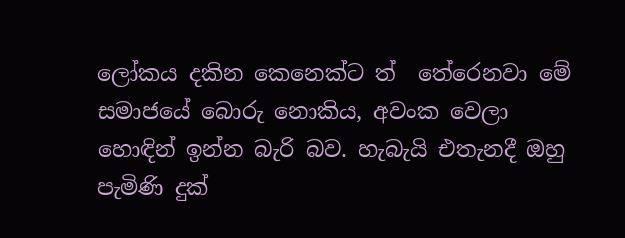ලෝකය දකින කෙනෙක්ට ත්  තේරෙනවා මේ සමාජයේ බොරු නොකිය, අවංක වෙලා හොඳින් ඉන්න බැරි බව. හැබැයි එතැනදී ඔහු පැමිණි දුක්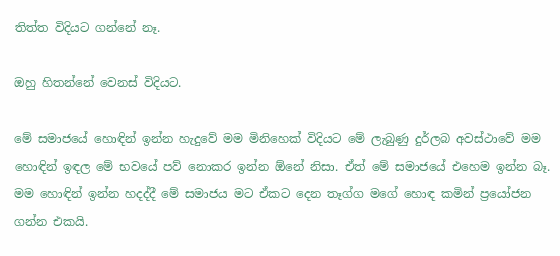තිත්ත විදියට ගන්නේ නෑ.

ඔහු හිතන්නේ වෙනස් විදියට.

මේ සමාජයේ හොඳින් ඉන්න හැදුවේ මම මිනිහෙක් විදියට මේ ලැබුණු දුර්ලබ අවස්ථාවේ මම හොඳින් ඉඳල මේ භවයේ පව් නොකර ඉන්න ඕනේ නිසා. ඒත් මේ සමාජයේ එහෙම ඉන්න බෑ. මම හොඳින් ඉන්න හදද්දී මේ සමාජය මට ඒකට දෙන තෑග්ග මගේ හොඳ කමින් ප්‍රයෝජන ගන්න එකයි.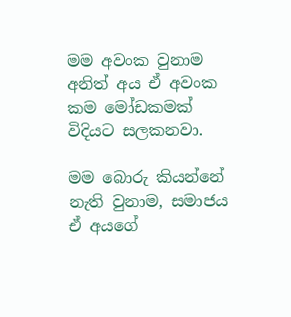මම අවංක වුනාම අනිත් අය ඒ අවංක කම මෝඩකමක් විදියට සලකනවා.

මම බොරු කියන්නේ නැති වුනාම, සමාජය ඒ අයගේ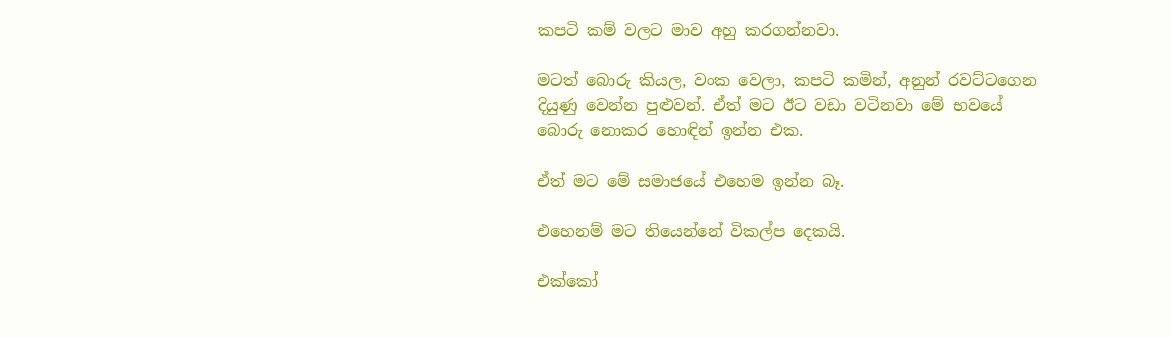කපටි කම් වලට මාව අහු කරගන්නවා.

මටත් බොරු කියල, වංක වෙලා, කපටි කමින්, අනුන් රවට්ටගෙන දියුණු වෙන්න පුළුවන්. ඒත් මට ඊට වඩා වටිනවා මේ භවයේ බොරු නොකර හොඳින් ඉන්න එක.

ඒත් මට මේ සමාජයේ එහෙම ඉන්න බෑ.

එහෙනම් මට තියෙන්නේ විකල්ප දෙකයි.

එක්කෝ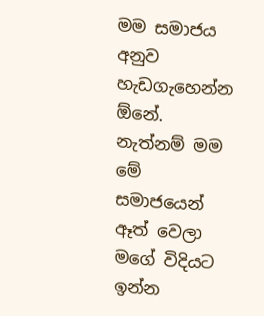මම සමාජය අනුව හැඩගැහෙන්න ඕනේ. නැත්නම් මම මේ සමාජයෙන් ඈත් වෙලා මගේ විදියට ඉන්න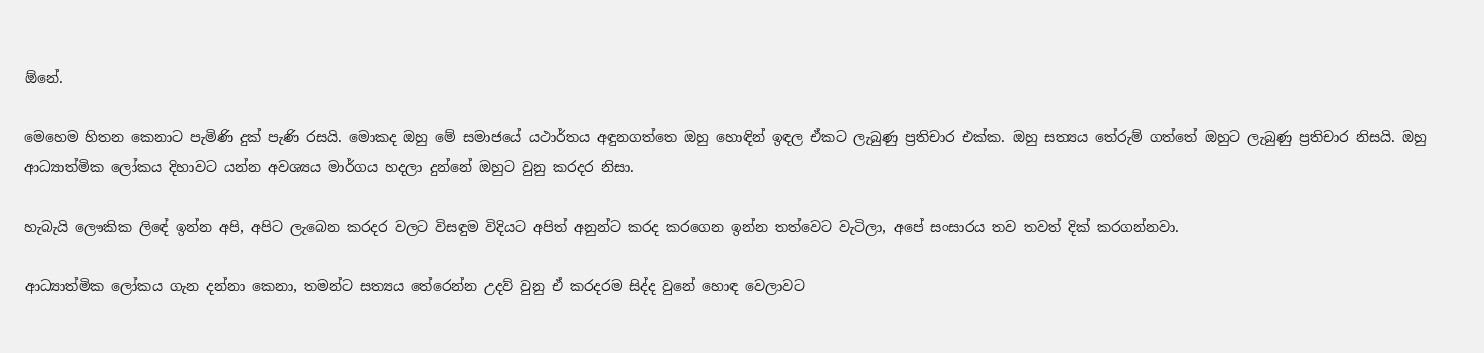ඕනේ.

මෙහෙම හිතන කෙනාට පැමිණි දුක් පැණි රසයි. මොකද ඔහු මේ සමාජයේ යථාර්තය අඳුනගත්තෙ ඔහු හොඳින් ඉඳල ඒකට ලැබුණු ප්‍රතිචාර එක්ක. ඔහු සත්‍යය තේරුම් ගත්තේ ඔහුට ලැබුණු ප්‍රතිචාර නිසයි. ඔහු ආධ්‍යාත්මික ලෝකය දිහාවට යන්න අවශ්‍යය මාර්ගය හදලා දුන්නේ ඔහුට වුනු කරදර නිසා.

හැබැයි ලෞකික ලිඳේ ඉන්න අපි, අපිට ලැබෙන කරදර වලට විසඳුම විදියට අපිත් අනුන්ට කරද කරගෙන ඉන්න තත්වෙට වැටිලා, අපේ සංසාරය තව තවත් දික් කරගන්නවා.

ආධ්‍යාත්මික ලෝකය ගැන දන්නා කෙනා, තමන්ට සත්‍යය තේරෙන්න උදව් වුනු ඒ කරදරම සිද්ද වුනේ හොඳ වෙලාවට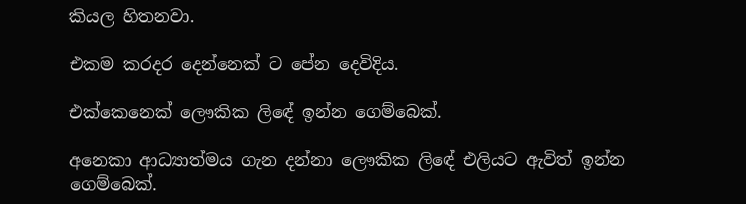කියල හිතනවා.

එකම කරදර දෙන්නෙක් ට පේන දෙවිදිය.

එක්කෙනෙක් ලෞකික ලිඳේ ඉන්න ගෙම්බෙක්.

අනෙකා ආධ්‍යාත්මය ගැන දන්නා ලෞකික ලිඳේ එලියට ඇවිත් ඉන්න ගෙම්බෙක්.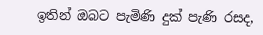ඉතින් ඔබට පැමිණි දුක් පැණි රසද,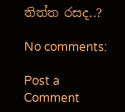තිත්ත රසද..?

No comments:

Post a Comment